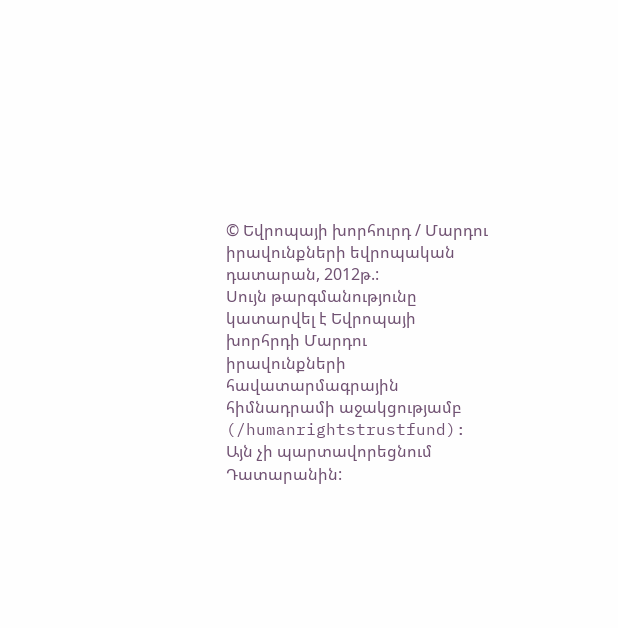© Եվրոպայի խորհուրդ / Մարդու իրավունքների եվրոպական դատարան, 2012թ.:
Սույն թարգմանությունը կատարվել է Եվրոպայի խորհրդի Մարդու իրավունքների հավատարմագրային հիմնադրամի աջակցությամբ (/humanrightstrustfund): Այն չի պարտավորեցնում Դատարանին: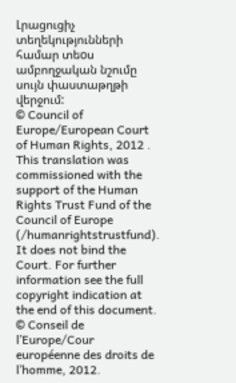Լրացուցիչ տեղեկությունների համար տեoս ամբողջական նշումը սույն փաստաթղթի վերջում:
© Council of Europe/European Court of Human Rights, 2012 .
This translation was commissioned with the support of the Human Rights Trust Fund of the Council of Europe (/humanrightstrustfund). It does not bind the Court. For further information see the full copyright indication at the end of this document.
© Conseil de l’Europe/Cour européenne des droits de l’homme, 2012.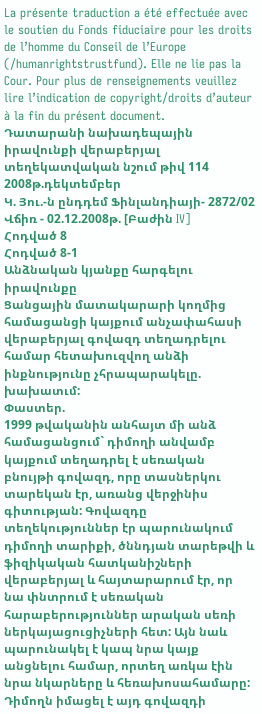La présente traduction a été effectuée avec le soutien du Fonds fiduciaire pour les droits de l’homme du Conseil de l’Europe (/humanrightstrustfund). Elle ne lie pas la Cour. Pour plus de renseignements veuillez lire l’indication de copyright/droits d’auteur à la fin du présent document.
Դատարանի նախադեպային իրավունքի վերաբերյալ տեղեկատվական նշում թիվ 114
2008թ.դեկտեմբեր
Կ. Յու.-ն ընդդեմ Ֆինլանդիայի- 2872/02
Վճիռ - 02.12.2008թ. [Բաժին IV]
Հոդված 8
Հոդված 8-1
Անձնական կյանքը հարգելու իրավունքը
Ցանցային մատակարարի կողմից համացանցի կայքում անչափահասի վերաբերյալ գովազդ տեղադրելու համար հետախուզվող անձի ինքնությունը չհրապարակելը. խախատւմ:
Փաստեր.
1999 թվականին անհայտ մի անձ համացանցում` դիմողի անվամբ կայքում տեղադրել է սեռական բնույթի գովազդ, որը տասներկու տարեկան էր, առանց վերջինիս գիտության: Գովազդը տեղեկություններ էր պարունակում դիմողի տարիքի, ծննդյան տարեթվի և ֆիզիկական հատկանիշների վերաբերյալ և հայտարարում էր, որ նա փնտրում է սեռական հարաբերություններ արական սեռի ներկայացուցիչների հետ: Այն նաև պարունակել է կապ նրա կայք անցնելու համար, որտեղ առկա էին նրա նկարները և հեռախոսահամարը: Դիմողն իմացել է այդ գովազդի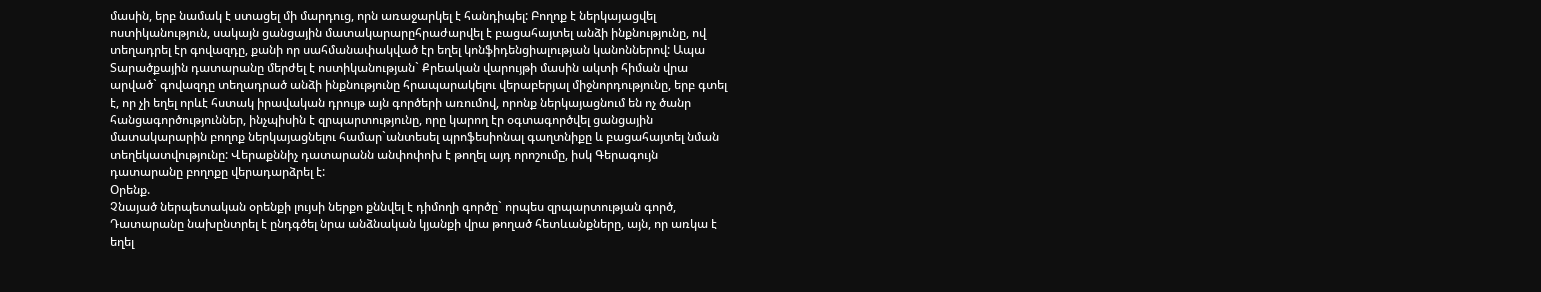մասին, երբ նամակ է ստացել մի մարդուց, որն առաջարկել է հանդիպել: Բողոք է ներկայացվել ոստիկանություն, սակայն ցանցային մատակարարըհրաժարվել է բացահայտել անձի ինքնությունը, ով տեղադրել էր գովազդը, քանի որ սահմանափակված էր եղել կոնֆիդենցիալության կանոններով: Ապա Տարածքային դատարանը մերժել է ոստիկանության` Քրեական վարույթի մասին ակտի հիման վրա արված` գովազդը տեղադրած անձի ինքնությունը հրապարակելու վերաբերյալ միջնորդությունը, երբ գտել է, որ չի եղել որևէ հստակ իրավական դրույթ այն գործերի առումով, որոնք ներկայացնում են ոչ ծանր հանցագործություններ, ինչպիսին է զրպարտությունը, որը կարող էր օգտագործվել ցանցային մատակարարին բողոք ներկայացնելու համար`անտեսել պրոֆեսիոնալ գաղտնիքը և բացահայտել նման տեղեկատվությունը: Վերաքննիչ դատարանն անփոփոխ է թողել այդ որոշումը, իսկ Գերագույն դատարանը բողոքը վերադարձրել է:
Օրենք.
Չնայած ներպետական օրենքի լույսի ներքո քննվել է դիմողի գործը` որպես զրպարտության գործ, Դատարանը նախընտրել է ընդգծել նրա անձնական կյանքի վրա թողած հետևանքները, այն, որ առկա է եղել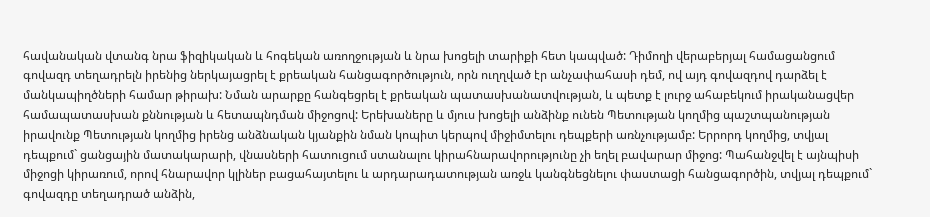հավանական վտանգ նրա ֆիզիկական և հոգեկան առողջության և նրա խոցելի տարիքի հետ կապված: Դիմողի վերաբերյալ համացանցում գովազդ տեղադրելն իրենից ներկայացրել է քրեական հանցագործություն, որն ուղղված էր անչափահասի դեմ, ով այդ գովազդով դարձել է մանկապիղծների համար թիրախ: Նման արարքը հանգեցրել է քրեական պատասխանատվության, և պետք է լուրջ ահաբեկում իրականացվեր համապատասխան քննության և հետապնդման միջոցով: Երեխաները և մյուս խոցելի անձինք ունեն Պետության կողմից պաշտպանության իրավունք Պետության կողմից իրենց անձնական կյանքին նման կոպիտ կերպով միջիմտելու դեպքերի առնչությամբ: Երրորդ կողմից, տվյալ դեպքում` ցանցային մատակարարի, վնասների հատուցում ստանալու կիրահնարավորությունը չի եղել բավարար միջոց: Պահանջվել է այնպիսի միջոցի կիրառում, որով հնարավոր կլիներ բացահայտելու և արդարադատության առջև կանգնեցնելու փաստացի հանցագործին, տվյալ դեպքում` գովազդը տեղադրած անձին,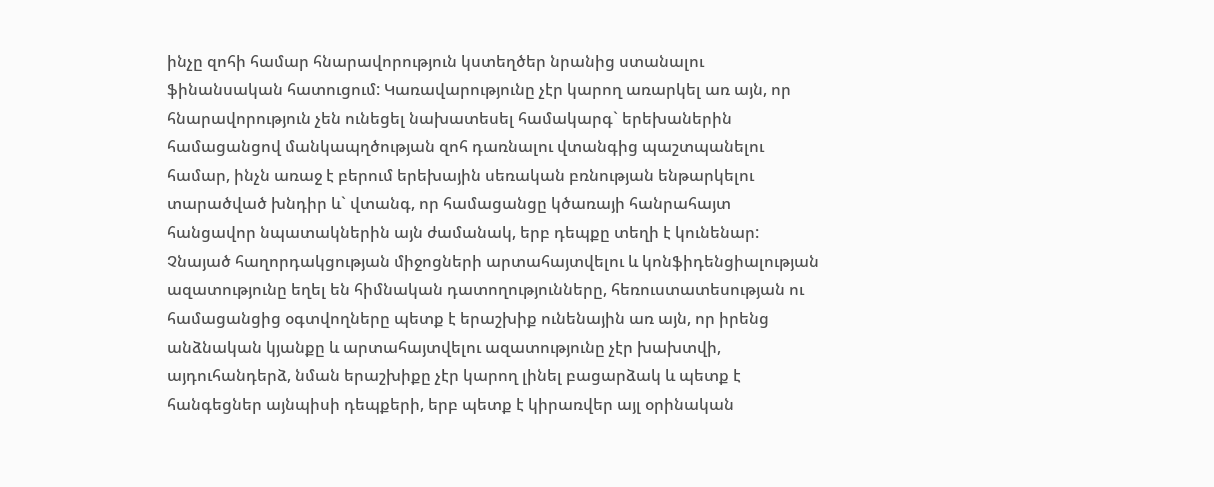ինչը զոհի համար հնարավորություն կստեղծեր նրանից ստանալու ֆինանսական հատուցում: Կառավարությունը չէր կարող առարկել առ այն, որ հնարավորություն չեն ունեցել նախատեսել համակարգ` երեխաներին համացանցով մանկապղծության զոհ դառնալու վտանգից պաշտպանելու համար, ինչն առաջ է բերում երեխային սեռական բռնության ենթարկելու տարածված խնդիր և` վտանգ, որ համացանցը կծառայի հանրահայտ հանցավոր նպատակներին այն ժամանակ, երբ դեպքը տեղի է կունենար: Չնայած հաղորդակցության միջոցների արտահայտվելու և կոնֆիդենցիալության ազատությունը եղել են հիմնական դատողությունները, հեռուստատեսության ու համացանցից օգտվողները պետք է երաշխիք ունենային առ այն, որ իրենց անձնական կյանքը և արտահայտվելու ազատությունը չէր խախտվի, այդուհանդերձ, նման երաշխիքը չէր կարող լինել բացարձակ և պետք է հանգեցներ այնպիսի դեպքերի, երբ պետք է կիրառվեր այլ օրինական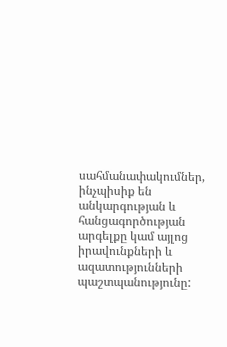սահմանափակումներ, ինչպիսիք են անկարգության և հանցագործության արգելքը կամ այլոց իրավունքների և ազատությունների պաշտպանությունը: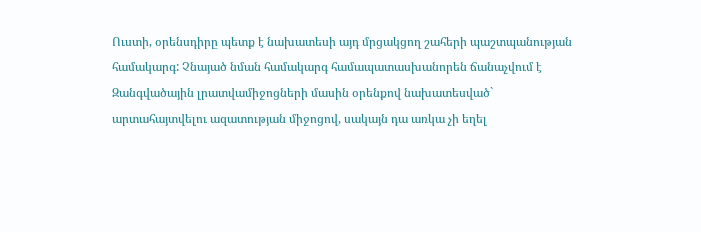Ուստի, օրենսդիրը պետք է նախատեսի այդ մրցակցող շահերի պաշտպանության համակարգ: Չնայած նման համակարգ համապատասխանորեն ճանաչվում է Զանգվածային լրատվամիջոցների մասին օրենքով նախատեսված` արտահայտվելու ազատության միջոցով, սակայն դա առկա չի եղել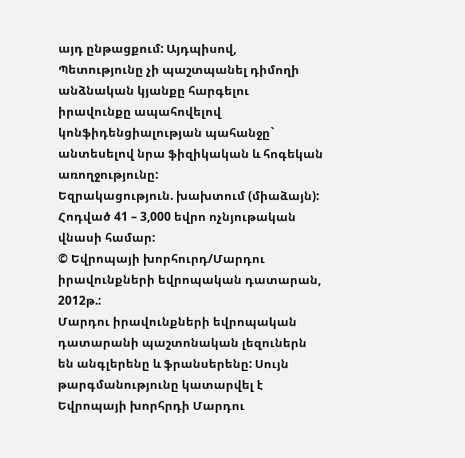այդ ընթացքում: Այդպիսով, Պետությունը չի պաշտպանել դիմողի անձնական կյանքը հարգելու իրավունքը ապահովելով կոնֆիդենցիալության պահանջը` անտեսելով նրա ֆիզիկական և հոգեկան առողջությունը:
Եզրակացություն. խախտում (միաձայն):
Հոդված 41 – 3,000 եվրո ոչնյութական վնասի համար:
© Եվրոպայի խորհուրդ/Մարդու իրավունքների եվրոպական դատարան, 2012թ.:
Մարդու իրավունքների եվրոպական դատարանի պաշտոնական լեզուներն են անգլերենը և ֆրանսերենը: Սույն թարգմանությունը կատարվել է Եվրոպայի խորհրդի Մարդու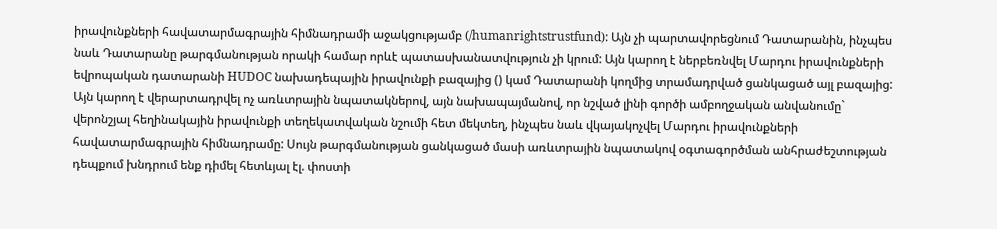իրավունքների հավատարմագրային հիմնադրամի աջակցությամբ (/humanrightstrustfund): Այն չի պարտավորեցնում Դատարանին, ինչպես նաև Դատարանը թարգմանության որակի համար որևէ պատասխանատվություն չի կրում: Այն կարող է ներբեռնվել Մարդու իրավունքների եվրոպական դատարանի HUDOC նախադեպային իրավունքի բազայից () կամ Դատարանի կողմից տրամադրված ցանկացած այլ բազայից: Այն կարող է վերարտադրվել ոչ առևտրային նպատակներով, այն նախապայմանով, որ նշված լինի գործի ամբողջական անվանումը` վերոնշյալ հեղինակային իրավունքի տեղեկատվական նշումի հետ մեկտեղ, ինչպես նաև վկայակոչվել Մարդու իրավունքների հավատարմագրային հիմնադրամը: Սույն թարգմանության ցանկացած մասի առևտրային նպատակով օգտագործման անհրաժեշտության դեպքում խնդրում ենք դիմել հետևյալ էլ. փոստի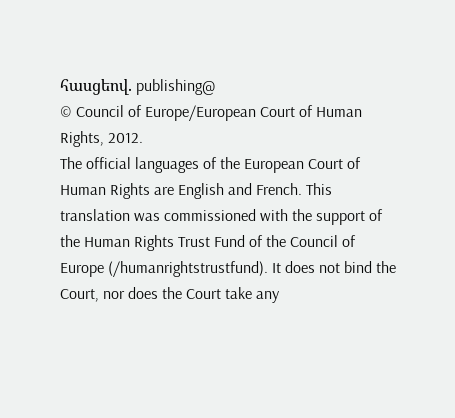հասցեով. publishing@
© Council of Europe/European Court of Human Rights, 2012.
The official languages of the European Court of Human Rights are English and French. This translation was commissioned with the support of the Human Rights Trust Fund of the Council of Europe (/humanrightstrustfund). It does not bind the Court, nor does the Court take any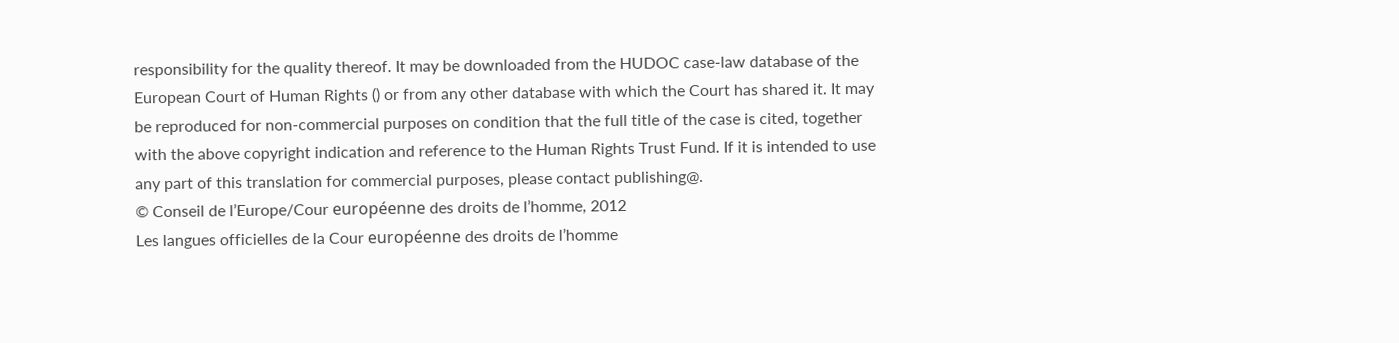responsibility for the quality thereof. It may be downloaded from the HUDOC case-law database of the European Court of Human Rights () or from any other database with which the Court has shared it. It may be reproduced for non-commercial purposes on condition that the full title of the case is cited, together with the above copyright indication and reference to the Human Rights Trust Fund. If it is intended to use any part of this translation for commercial purposes, please contact publishing@.
© Conseil de l’Europe/Cour européenne des droits de l’homme, 2012
Les langues officielles de la Cour européenne des droits de l’homme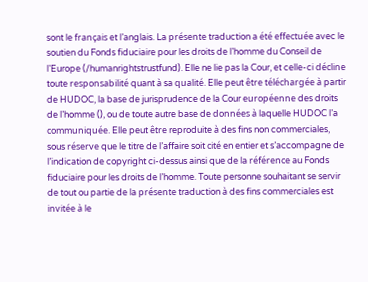sont le français et l’anglais. La présente traduction a été effectuée avec le soutien du Fonds fiduciaire pour les droits de l’homme du Conseil de l’Europe (/humanrightstrustfund). Elle ne lie pas la Cour, et celle-ci décline toute responsabilité quant à sa qualité. Elle peut être téléchargée à partir de HUDOC, la base de jurisprudence de la Cour européenne des droits de l’homme (), ou de toute autre base de données à laquelle HUDOC l’a communiquée. Elle peut être reproduite à des fins non commerciales, sous réserve que le titre de l’affaire soit cité en entier et s’accompagne de l’indication de copyright ci-dessus ainsi que de la référence au Fonds fiduciaire pour les droits de l’homme. Toute personne souhaitant se servir de tout ou partie de la présente traduction à des fins commerciales est invitée à le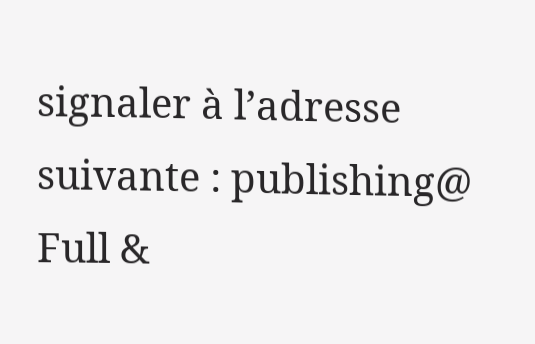signaler à l’adresse suivante : publishing@
Full &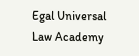Egal Universal Law Academy